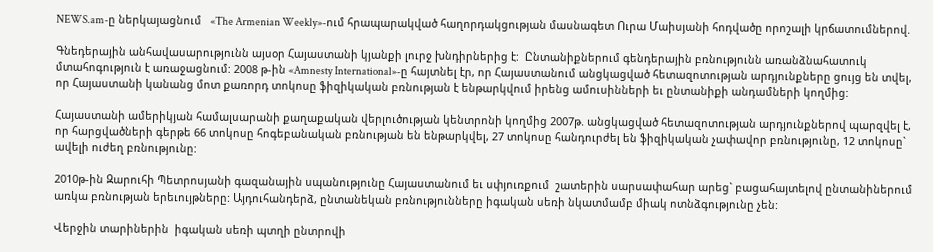NEWS.am-ը ներկայացնում   «The Armenian Weekly»-ում հրապարակված հաղորդակցության մասնագետ Ուրա Մաիսյանի հոդվածը որոշալի կրճատումներով.

Գնեդերային անհավասարությունն այսօր Հայաստանի կյանքի լուրջ խնդիրներից է:  Ընտանիքներում գենդերային բռնությունն առանձնահատուկ մտահոգություն է առաջացնում: 2008 թ-ին «Amnesty International»-ը հայտնել էր, որ Հայաստանում անցկացված հետազոտության արդյունքները ցույց են տվել, որ Հայաստանի կանանց մոտ քառորդ տոկոսը ֆիզիկական բռնության է ենթարկվում իրենց ամուսինների եւ ընտանիքի անդամների կողմից:

Հայաստանի ամերիկյան համալսարանի քաղաքական վերլուծության կենտրոնի կողմից 2007թ. անցկացված հետազոտության արդյունքներով պարզվել է, որ հարցվածների գերթե 66 տոկոսը հոգեբանական բռնության են ենթարկվել, 27 տոկոսը հանդուրժել են ֆիզիկական չափավոր բռնությունը, 12 տոկոսը` ավելի ուժեղ բռնությունը:

2010թ-ին Զարուհի Պետրոսյանի գազանային սպանությունը Հայաստանում եւ սփյուռքում  շատերին սարսափահար արեց` բացահայտելով ընտանիներում առկա բռնության երեւույթները: Այդուհանդերձ, ընտանեկան բռնությունները իգական սեռի նկատմամբ միակ ոտնձգությունը չեն:

Վերջին տարիներին  իգական սեռի պտղի ընտրովի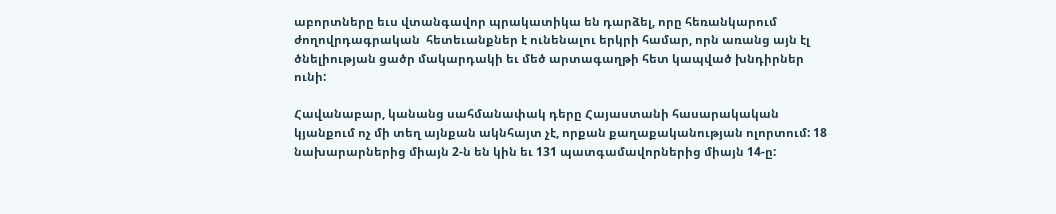աբորտները եւս վտանգավոր պրակատիկա են դարձել, որը հեռանկարում ժողովրդագրական  հետեւանքներ է ունենալու երկրի համար, որն առանց այն էլ ծնելիության ցածր մակարդակի եւ մեծ արտագաղթի հետ կապված խնդիրներ ունի:

Հավանաբար, կանանց սահմանափակ դերը Հայաստանի հասարակական կյանքում ոչ մի տեղ այնքան ակնհայտ չէ, որքան քաղաքականության ոլորտում: 18 նախարարներից միայն 2-ն են կին եւ 131 պատգամավորներից միայն 14-ը: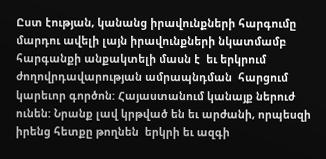Ըստ էության, կանանց իրավունքների հարգումը մարդու ավելի լայն իրավունքների նկատմամբ հարգանքի անքակտելի մասն է  եւ երկրում ժողովրդավարության ամրապնդման  հարցում կարեւոր գործոն: Հայաստանում կանայք ներուժ ունեն: Նրանք լավ կրթված են եւ արժանի, որպեսզի իրենց հետքը թողնեն  երկրի եւ ազգի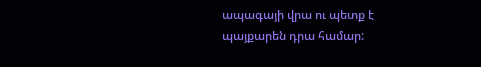ապագայի վրա ու պետք է պայքարեն դրա համար: